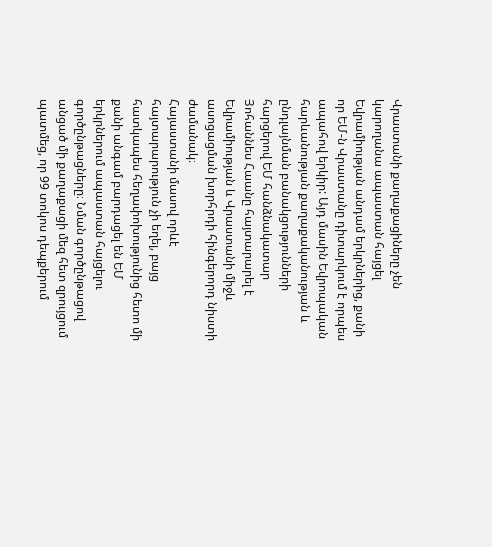Վրաստանի քաղաքացիները չեն կարողանա ապաստան հայցել Եվրամիության անդամ երկրներից, քանի որ ԵՄ-ն Վրաստանը դիտարկում է որպես ապահով երկիր: Այդ մասին Եվրոպական հարևանության քաղաքականության և ընդլայնման բանակցությունների հարցերով ԵՄ հանձնակատար Յոհաննես Հաանը հայտարարել է Եվրամիության և Վրաստանի միջև ասոցացման խորհրդի հինգերորդ նիստի ժամանակ։
Հայաստանի մասով որևէ հայտարարություն չի եղել, բայց հատկապես հեղափոխությունից հետո մի քանի անգամ բարդացել են ԵՄ երկրներում ապաստան հայցելու գործընթացները։ Նման գործընթացով անցած մի քաղաքացի մեզ հետ զրույցում պատմեց, որ 99 տոկոս դեպքերում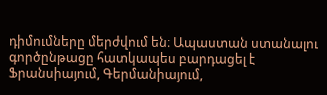դիմումները մերժվում են։ Ապաստան ստանալու գործընթացը հատկապես բարդացել է Ֆրանսիայում, Գերմանիայում,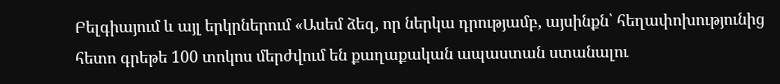Բելգիայում և այլ երկրներում «Ասեմ ձեզ, որ ներկա դրությամբ, այսինքն՝ հեղափոխությունից հետո գրեթե 100 տոկոս մերժվում են քաղաքական ապաստան ստանալու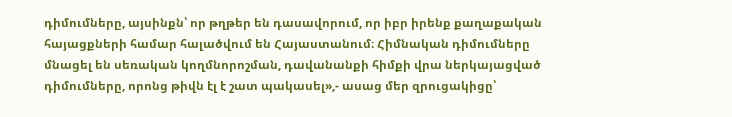դիմումները, այսինքն՝ որ թղթեր են դասավորում, որ իբր իրենք քաղաքական հայացքների համար հալածվում են Հայաստանում։ Հիմնական դիմումները մնացել են սեռական կողմնորոշման, դավանանքի հիմքի վրա ներկայացված դիմումները, որոնց թիվն էլ է շատ պակասել»,- ասաց մեր զրուցակիցը՝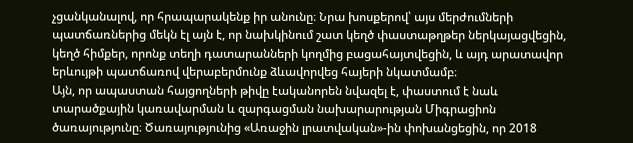չցանկանալով, որ հրապարակենք իր անունը։ Նրա խոսքերով՝ այս մերժումների պատճառներից մեկն էլ այն է, որ նախկինում շատ կեղծ փաստաթղթեր ներկայացվեցին, կեղծ հիմքեր, որոնք տեղի դատարանների կողմից բացահայտվեցին, և այդ արատավոր երևույթի պատճառով վերաբերմունք ձևավորվեց հայերի նկատմամբ։
Այն, որ ապաստան հայցողների թիվը էականորեն նվազել է, փաստում է նաև տարածքային կառավարման և զարգացման նախարարության Միգրացիոն ծառայությունը։ Ծառայությունից «Առաջին լրատվական»-ին փոխանցեցին, որ 2018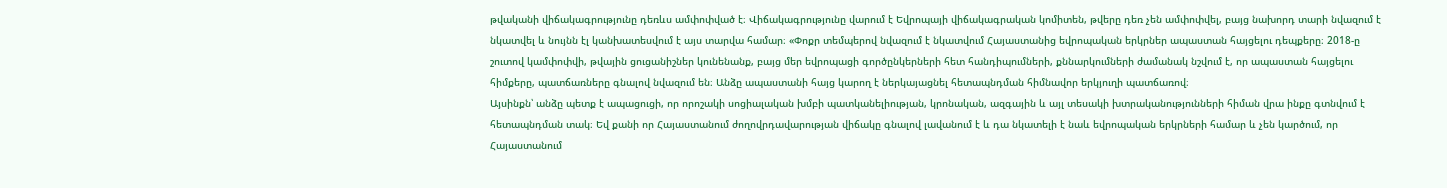թվականի վիճակագրությունը դեռևս ամփոփված է։ Վիճակագրությունը վարում է Եվրոպայի վիճակագրական կոմիտեն, թվերը դեռ չեն ամփոփվել, բայց նախորդ տարի նվազում է նկատվել և նույնն էլ կանխատեսվում է այս տարվա համար։ «Փոքր տեմպերով նվազում է նկատվում Հայաստանից եվրոպական երկրներ ապաստան հայցելու դեպքերը։ 2018-ը շուտով կամփոփվի, թվային ցուցանիշներ կունենանք, բայց մեր եվրոպացի գործընկերների հետ հանդիպումների, քննարկումների ժամանակ նշվում է, որ ապաստան հայցելու հիմքերը, պատճառները գնալով նվազում են։ Անձը ապաստանի հայց կարող է ներկայացնել հետապնդման հիմնավոր երկյուղի պատճառով։
Այսինքն՝ անձը պետք է ապացուցի, որ որոշակի սոցիալական խմբի պատկանելիության, կրոնական, ազգային և այլ տեսակի խտրականությունների հիման վրա ինքը գտնվում է հետապնդման տակ։ Եվ քանի որ Հայաստանում ժողովրդավարության վիճակը գնալով լավանում է և դա նկատելի է նաև եվրոպական երկրների համար և չեն կարծում, որ Հայաստանում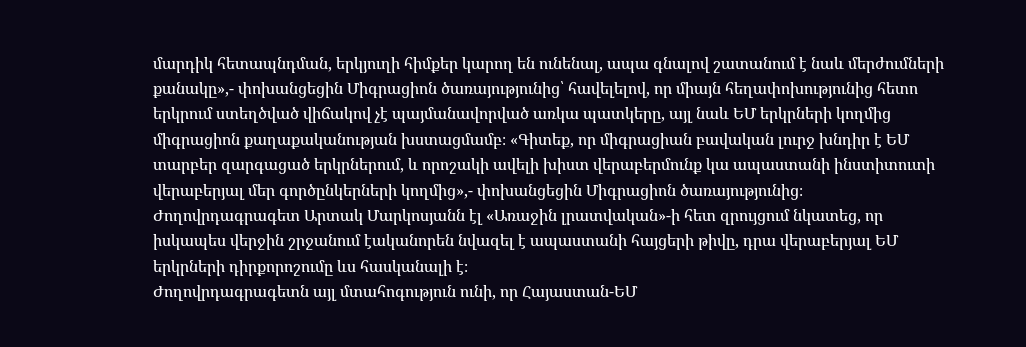մարդիկ հետապնդման, երկյուղի հիմքեր կարող են ունենալ, ապա գնալով շատանում է նաև մերժումների քանակը»,- փոխանցեցին Միգրացիոն ծառայությունից՝ հավելելով, որ միայն հեղափոխությունից հետո երկրում ստեղծված վիճակով չէ պայմանավորված առկա պատկերը, այլ նաև ԵՄ երկրների կողմից միգրացիոն քաղաքականության խստացմամբ։ «Գիտեք, որ միգրացիան բավական լուրջ խնդիր է ԵՄ տարբեր զարգացած երկրներում, և որոշակի ավելի խիստ վերաբերմունք կա ապաստանի ինստիտուտի վերաբերյալ մեր գործընկերների կողմից»,- փոխանցեցին Միգրացիոն ծառայությունից։
Ժողովրդագրագետ Արտակ Մարկոսյանն էլ «Առաջին լրատվական»-ի հետ զրույցում նկատեց, որ իսկապես վերջին շրջանում էականորեն նվազել է ապաստանի հայցերի թիվը, դրա վերաբերյալ ԵՄ երկրների դիրքորոշումը ևս հասկանալի է։
Ժողովրդագրագետն այլ մտահոգություն ունի, որ Հայաստան-ԵՄ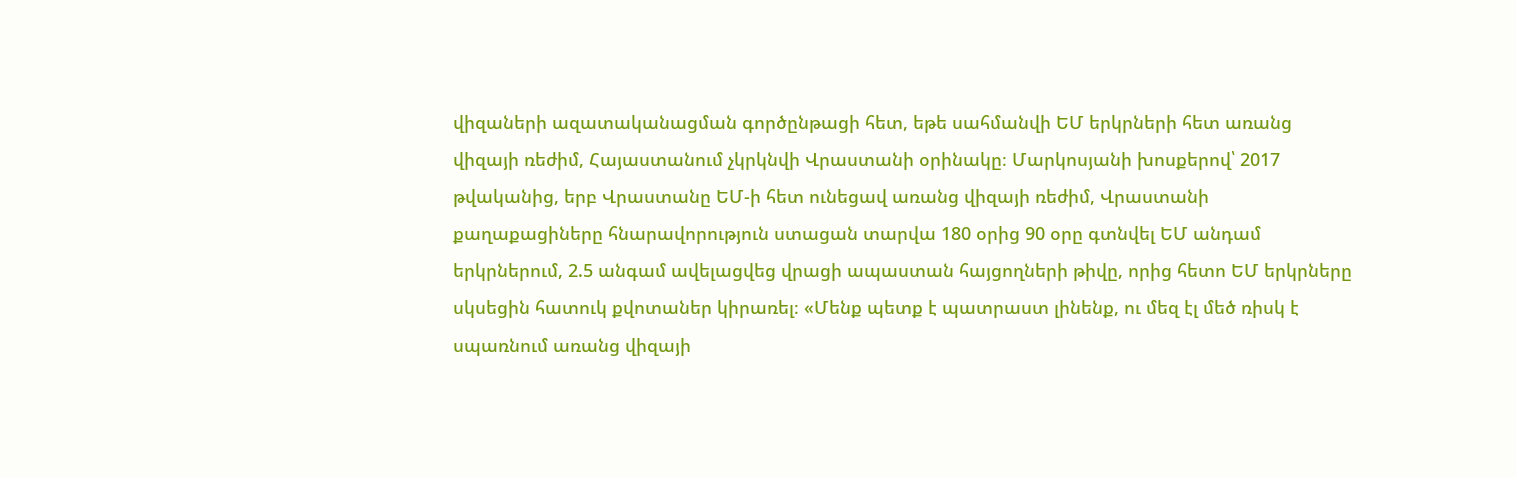վիզաների ազատականացման գործընթացի հետ, եթե սահմանվի ԵՄ երկրների հետ առանց վիզայի ռեժիմ, Հայաստանում չկրկնվի Վրաստանի օրինակը։ Մարկոսյանի խոսքերով՝ 2017 թվականից, երբ Վրաստանը ԵՄ-ի հետ ունեցավ առանց վիզայի ռեժիմ, Վրաստանի քաղաքացիները հնարավորություն ստացան տարվա 180 օրից 90 օրը գտնվել ԵՄ անդամ երկրներում, 2.5 անգամ ավելացվեց վրացի ապաստան հայցողների թիվը, որից հետո ԵՄ երկրները սկսեցին հատուկ քվոտաներ կիրառել։ «Մենք պետք է պատրաստ լինենք, ու մեզ էլ մեծ ռիսկ է սպառնում առանց վիզայի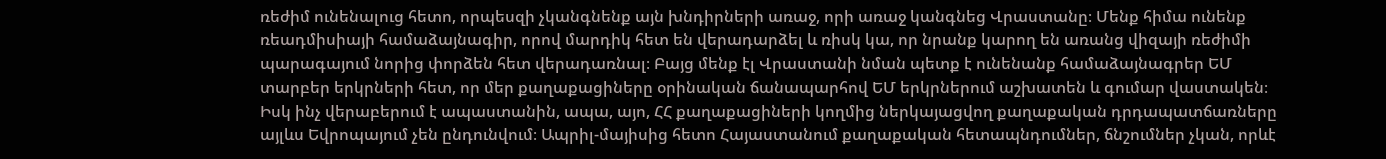ռեժիմ ունենալուց հետո, որպեսզի չկանգնենք այն խնդիրների առաջ, որի առաջ կանգնեց Վրաստանը։ Մենք հիմա ունենք ռեադմիսիայի համաձայնագիր, որով մարդիկ հետ են վերադարձել և ռիսկ կա, որ նրանք կարող են առանց վիզայի ռեժիմի պարագայում նորից փորձեն հետ վերադառնալ։ Բայց մենք էլ Վրաստանի նման պետք է ունենանք համաձայնագրեր ԵՄ տարբեր երկրների հետ, որ մեր քաղաքացիները օրինական ճանապարհով ԵՄ երկրներում աշխատեն և գումար վաստակեն։ Իսկ ինչ վերաբերում է ապաստանին, ապա, այո, ՀՀ քաղաքացիների կողմից ներկայացվող քաղաքական դրդապատճառները այլևս Եվրոպայում չեն ընդունվում։ Ապրիլ-մայիսից հետո Հայաստանում քաղաքական հետապնդումներ, ճնշումներ չկան, որևէ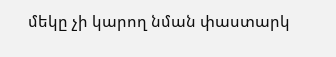մեկը չի կարող նման փաստարկ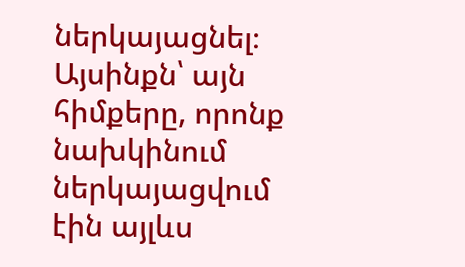ներկայացնել։ Այսինքն՝ այն հիմքերը, որոնք նախկինում ներկայացվում էին այլևս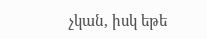չկան, իսկ եթե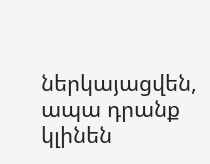ներկայացվեն, ապա դրանք կլինեն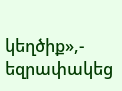կեղծիք»,- եզրափակեց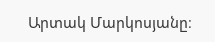Արտակ Մարկոսյանը։